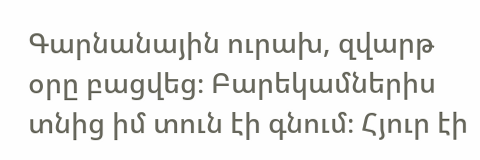Գարնանային ուրախ, զվարթ օրը բացվեց։ Բարեկամներիս տնից իմ տուն էի գնում։ Հյուր էի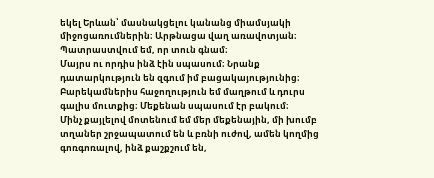եկել Երևան՝ մասնակցելու կանանց միամսյակի միջոցառումներին։ Արթնացա վաղ առավոտյան։ Պատրաստվում եմ, որ տուն գնամ։
Մայրս ու որդիս ինձ էին սպասում։ Նրանք դատարկություն են զգում իմ բացակայությունից։
Բարեկամներիս հաջողություն եմ մաղթում և դուրս գալիս մուտքից։ Մեքենան սպասում էր բակում։
Մինչ քայլելով մոտենում եմ մեր մեքենային, մի խումբ տղաներ շրջապատում են և բռնի ուժով, ամեն կողմից գոռգոռալով, ինձ քաշքշում են,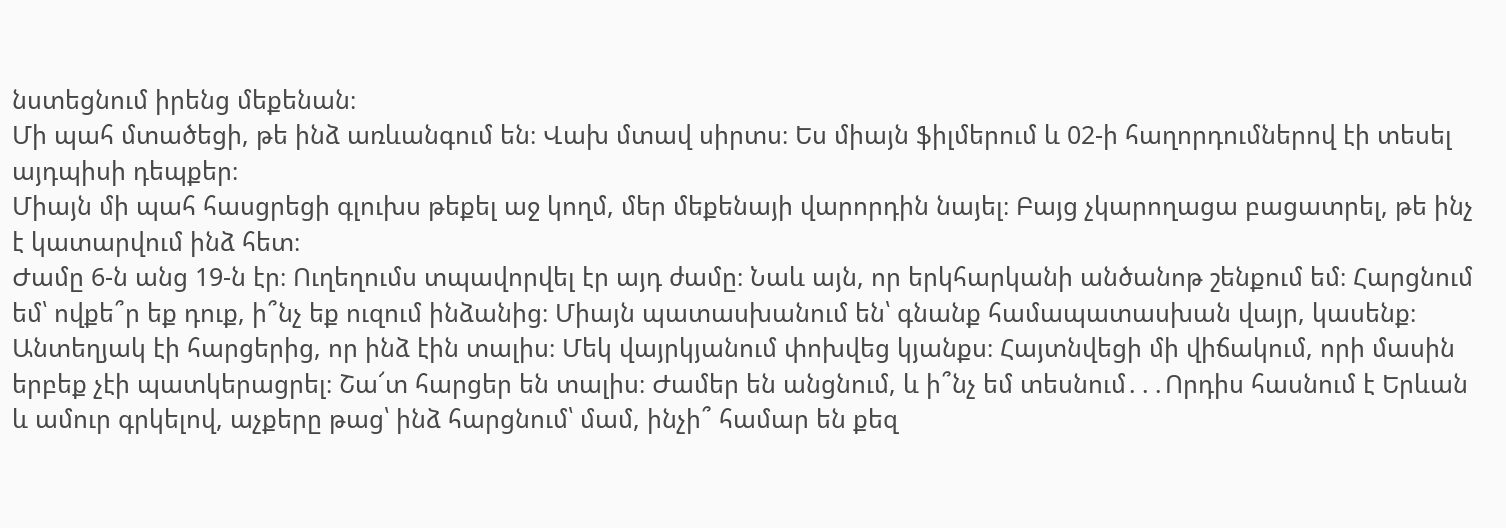նստեցնում իրենց մեքենան։
Մի պահ մտածեցի, թե ինձ առևանգում են։ Վախ մտավ սիրտս։ Ես միայն ֆիլմերում և 02-ի հաղորդումներով էի տեսել այդպիսի դեպքեր։
Միայն մի պահ հասցրեցի գլուխս թեքել աջ կողմ, մեր մեքենայի վարորդին նայել։ Բայց չկարողացա բացատրել, թե ինչ է կատարվում ինձ հետ։
Ժամը 6-ն անց 19-ն էր։ Ուղեղումս տպավորվել էր այդ ժամը։ Նաև այն, որ երկհարկանի անծանոթ շենքում եմ։ Հարցնում եմ՝ ովքե՞ր եք դուք, ի՞նչ եք ուզում ինձանից։ Միայն պատասխանում են՝ գնանք համապատասխան վայր, կասենք։
Անտեղյակ էի հարցերից, որ ինձ էին տալիս։ Մեկ վայրկյանում փոխվեց կյանքս։ Հայտնվեցի մի վիճակում, որի մասին երբեք չէի պատկերացրել։ Շա՜տ հարցեր են տալիս։ Ժամեր են անցնում, և ի՞նչ եմ տեսնում․․․Որդիս հասնում է Երևան և ամուր գրկելով, աչքերը թաց՝ ինձ հարցնում՝ մամ, ինչի՞ համար են քեզ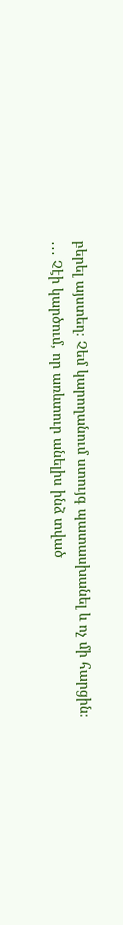բերել այստեղ։ Չեմ կարողանում ստույգ պատասխանել և ոչ մի հարցին։
․․․ Չէի կարծում, որ առևտուր անելիս ինձ տված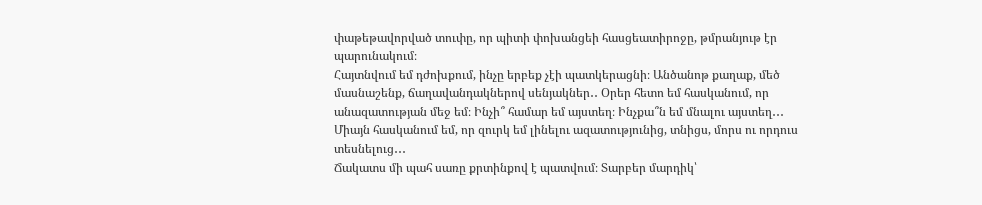փաթեթավորված տուփը, որ պիտի փոխանցեի հասցեատիրոջը, թմրանյութ էր պարունակում։
Հայտնվում եմ դժոխքում, ինչը երբեք չէի պատկերացնի։ Անծանոթ քաղաք, մեծ մասնաշենք, ճաղավանդակներով սենյակներ․․ Օրեր հետո եմ հասկանում, որ անազատության մեջ եմ։ Ինչի՞ համար եմ այստեղ։ Ինչքա՞ն եմ մնալու այստեղ․․․ Միայն հասկանում եմ, որ զուրկ եմ լինելու ազատությունից, տնիցս, մորս ու որդուս տեսնելուց․․․
Ճակատս մի պահ սառը քրտինքով է պատվում։ Տարբեր մարդիկ՝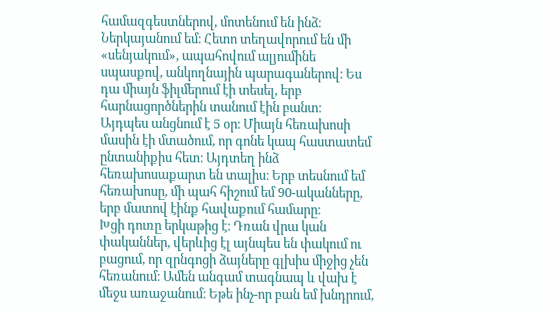համազգեստներով, մոտենում են ինձ։ Ներկայանում եմ։ Հետո տեղավորում են մի «սենյակում», ապահովում ալյումինե սպասքով, անկողնային պարագաներով։ Ես դա միայն ֆիլմերում էի տեսել, երբ հարնացործներին տանում էին բանտ։
Այդպես անցնում է 5 օր։ Միայն հեռախոսի մասին էի մտածում, որ գոնե կապ հաստատեմ ընտանիքիս հետ։ Այդտեղ ինձ հեռախոսաքարտ են տալիս։ Երբ տեսնում եմ հեռախոսը, մի պահ հիշում եմ 90-ականները, երբ մատով էինք հավաքում համարը։
Խցի դուռը երկաթից է։ Դռան վրա կան փականներ, վերևից էլ այնպես են փակում ու բացում, որ զրնգոցի ձայները գլխիս միջից չեն հեռանում։ Ամեն անգամ տագնապ և վախ է մեջս առաջանում։ Եթե ինչ-որ բան եմ խնդրում,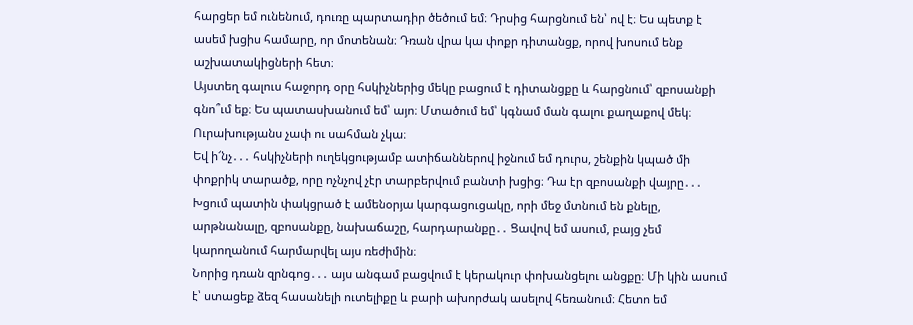հարցեր եմ ունենում, դուռը պարտադիր ծեծում եմ։ Դրսից հարցնում են՝ ով է։ Ես պետք է ասեմ խցիս համարը, որ մոտենան։ Դռան վրա կա փոքր դիտանցք, որով խոսում ենք աշխատակիցների հետ։
Այստեղ գալուս հաջորդ օրը հսկիչներից մեկը բացում է դիտանցքը և հարցնում՝ զբոսանքի գնո՞ւմ եք։ Ես պատասխանում եմ՝ այո։ Մտածում եմ՝ կգնամ ման գալու քաղաքով մեկ։ Ուրախությանս չափ ու սահման չկա։
Եվ ի՜նչ․․․ հսկիչների ուղեկցությամբ ատիճաններով իջնում եմ դուրս, շենքին կպած մի փոքրիկ տարածք, որը ոչնչով չէր տարբերվում բանտի խցից։ Դա էր զբոսանքի վայրը․․․
Խցում պատին փակցրած է ամենօրյա կարգացուցակը, որի մեջ մտնում են քնելը, արթնանալը, զբոսանքը, նախաճաշը, հարդարանքը․․ Ցավով եմ ասում, բայց չեմ կարողանում հարմարվել այս ռեժիմին։
Նորից դռան զրնգոց․․․ այս անգամ բացվում է կերակուր փոխանցելու անցքը։ Մի կին ասում է՝ ստացեք ձեզ հասանելի ուտելիքը և բարի ախորժակ ասելով հեռանում։ Հետո եմ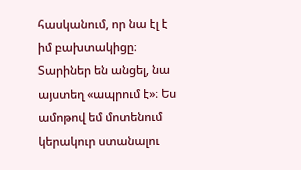հասկանում, որ նա էլ է իմ բախտակիցը։ Տարիներ են անցել, նա այստեղ «ապրում է»։ Ես ամոթով եմ մոտենում կերակուր ստանալու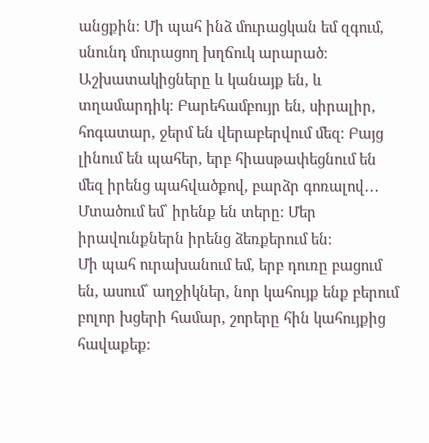անցքին։ Մի պահ ինձ մուրացկան եմ զգում, սնունդ մուրացող խղճուկ արարած։
Աշխատակիցները և կանայք են, և տղամարդիկ։ Բարեհամբույր են, սիրալիր, հոգատար, ջերմ են վերաբերվում մեզ։ Բայց լինում են պահեր, երբ հիասթափեցնում են մեզ իրենց պահվածքով, բարձր գոռալով․․․ Մտածում եմ՝ իրենք են տերը։ Մեր իրավունքներն իրենց ձեռքերում են։
Մի պահ ուրախանում եմ, երբ դուռը բացում են, ասում՝ աղջիկներ, նոր կահույք ենք բերում բոլոր խցերի համար, շորերը հին կահույքից հավաքեք։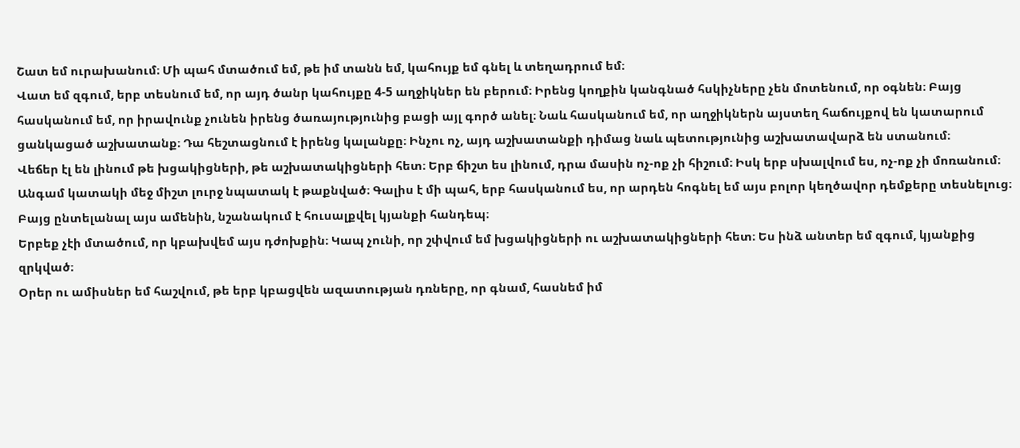Շատ եմ ուրախանում։ Մի պահ մտածում եմ, թե իմ տանն եմ, կահույք եմ գնել և տեղադրում եմ։
Վատ եմ զգում, երբ տեսնում եմ, որ այդ ծանր կահույքը 4-5 աղջիկներ են բերում։ Իրենց կողքին կանգնած հսկիչները չեն մոտենում, որ օգնեն։ Բայց հասկանում եմ, որ իրավունք չունեն իրենց ծառայությունից բացի այլ գործ անել։ Նաև հասկանում եմ, որ աղջիկներն այստեղ հաճույքով են կատարում ցանկացած աշխատանք։ Դա հեշտացնում է իրենց կալանքը։ Ինչու ոչ, այդ աշխատանքի դիմաց նաև պետությունից աշխատավարձ են ստանում։
Վեճեր էլ են լինում թե խցակիցների, թե աշխատակիցների հետ։ Երբ ճիշտ ես լինում, դրա մասին ոչ-ոք չի հիշում։ Իսկ երբ սխալվում ես, ոչ-ոք չի մոռանում։ Անգամ կատակի մեջ միշտ լուրջ նպատակ է թաքնված։ Գալիս է մի պահ, երբ հասկանում ես, որ արդեն հոգնել եմ այս բոլոր կեղծավոր դեմքերը տեսնելուց։ Բայց ընտելանալ այս ամենին, նշանակում է հուսալքվել կյանքի հանդեպ։
Երբեք չէի մտածում, որ կբախվեմ այս դժոխքին։ Կապ չունի, որ շփվում եմ խցակիցների ու աշխատակիցների հետ։ Ես ինձ անտեր եմ զգում, կյանքից զրկված։
Օրեր ու ամիսներ եմ հաշվում, թե երբ կբացվեն ազատության դռները, որ գնամ, հասնեմ իմ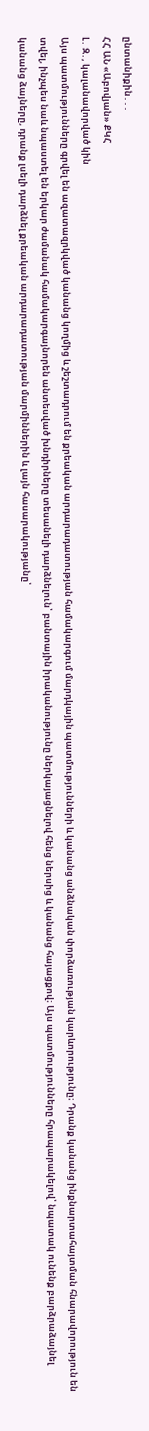ընտանիքին․․․
ՀՀ ԱՆ «Աբովյան» ՔԿՀ
Լ․ Զ․, կալանավորված կին
Այս պատմությունները գրվել են ազատազրկված կանանց կողմից և շեշտադրում են քրեական արդարադատության համակարգում մարդկային պատմությունների և կանանց անձնական փորձառության կարևորությունը։ Դրանք կանանց ինքնարտահայտման հնարավորություն են տվել, ինչպես նաև նպաստել են երկար ժամանակ համակարգայնորեն անտեսված խնդիրները տեսանելի դարձնելուն՝ բանտային իրականությունը ներկայացնելով հենց ներսից և կանանց հայացքով։ Այս պատմությունները հրապարակելով՝ նպատակ ունենք բարձրաձայնել կանանց ձայները, դրանք լսելի դարձնել քրեական արդարադատության մարմիններին և լայն հասարակությանը՝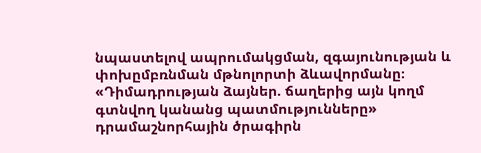նպաստելով ապրումակցման, զգայունության և փոխըմբռնման մթնոլորտի ձևավորմանը։
«Դիմադրության ձայներ. ճաղերից այն կողմ գտնվող կանանց պատմությունները» դրամաշնորհային ծրագիրն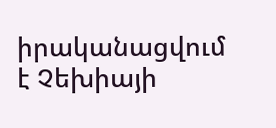իրականացվում է Չեխիայի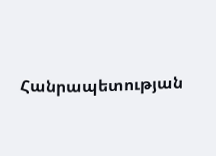Հանրապետության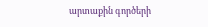արտաքին գործերի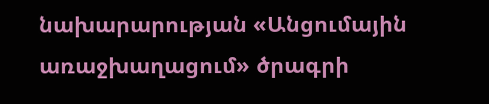նախարարության «Անցումային առաջխաղացում» ծրագրի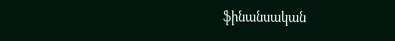ֆինանսական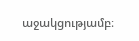աջակցությամբ։